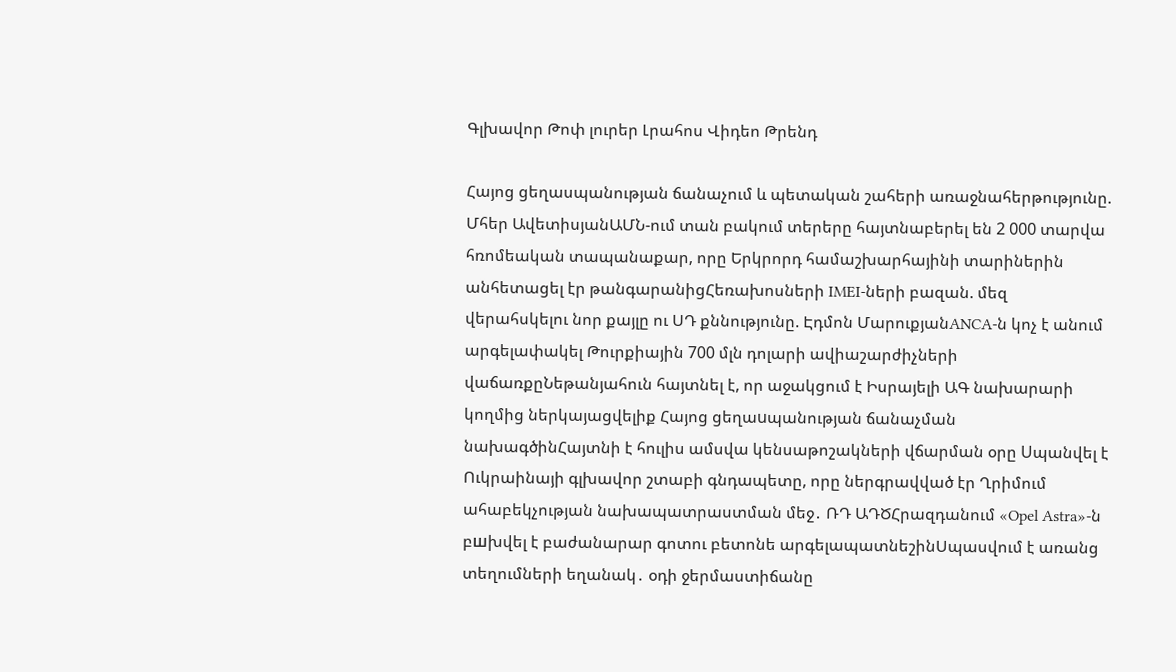Գլխավոր Թոփ լուրեր Լրահոս Վիդեո Թրենդ

Հայոց ցեղասպանության ճանաչում և պետական շահերի առաջնահերթությունը. Մհեր ԱվետիսյանԱՄՆ-ում տան բակում տերերը հայտնաբերել են 2 000 տարվա հռոմեական տապանաքար, որը Երկրորդ համաշխարհայինի տարիներին անհետացել էր թանգարանիցՀեռախոսների IMEI-ների բազան. մեզ վերահսկելու նոր քայլը ու ՍԴ քննությունը. Էդմոն ՄարուքյանANCA-ն կոչ է անում արգելափակել Թուրքիային 700 մլն դոլարի ավիաշարժիչների վաճառքըՆեթանյահուն հայտնել է, որ աջակցում է Իսրայելի ԱԳ նախարարի կողմից ներկայացվելիք Հայոց ցեղաuպանության ճանաչման նախագծինՀայտնի է հուլիս ամսվա կենսաթոշակների վճարման օրը Uպանվել է Ուկրաինայի գլխավոր շտաբի գնդապետը, որը ներգրավված էր Ղրիմում ահաբեկչության նախապատրաստման մեջ․ ՌԴ ԱԴԾՀրազդանում «Opel Astra»-ն բшխվել է բաժանարար գոտու բետոնե արգելապատնեշինՍպասվում է առանց տեղումների եղանակ․ օդի ջերմաստիճանը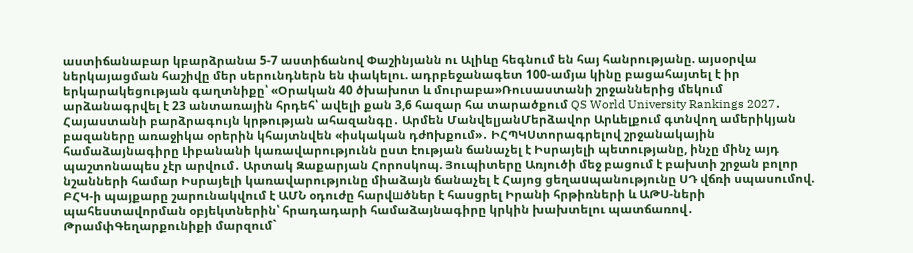աստիճանաբար կբարձրանա 5-7 աստիճանով Փաշինյանն ու Ալիևը հեգնում են հայ հանրությանը. այսօրվա ներկայացման հաշիվը մեր սերունդներն են փակելու. ադրբեջանագետ 100-ամյա կինը բացահայտել է իր երկարակեցության գաղտնիքը՝ «Օրական 40 ծխախոտ և մուրաբա»Ռուսաստանի շրջաններից մեկում արձանագրվել է 23 անտառային հրդեհ՝ ավելի քան 3,6 հազար հա տարածքում QS World University Rankings 2027․ Հայաստանի բարձրագույն կրթության ահազանգը․ Արմեն ՄանվելյանՄերձավոր Արևելքում գտնվող ամերիկյան բազաները առաջիկա օրերին կհայտնվեն «իսկական դժnխքում»․ ԻՀՊԿՍտորագրելով շրջանակային համաձայնագիրը Լիբանանի կառավարությունն ըստ էության ճանաչել է Իսրայելի պետությանը, ինչը մինչ այդ պաշտոնապես չէր արվում․ Արտակ Զաքարյան Հորոսկոպ. Յուպիտերը Առյուծի մեջ բացում է բախտի շրջան բոլոր նշանների համար Իսրայելի կառավարությունը միաձայն ճանաչել է Հայոց ցեղաuպանությունը ՍԴ վճռի սպասումով. ԲՀԿ-ի պայքարը շարունակվում է ԱՄՆ օդուժը հարվшծներ է հասցրել Իրանի հրթիռների և ԱԹՍ-ների պահեստավորման օբյեկտներին՝ հրադադարի համաձայնագիրը կրկին խախտելու պատճառով․ ԹրամփԳեղարքունիքի մարզում`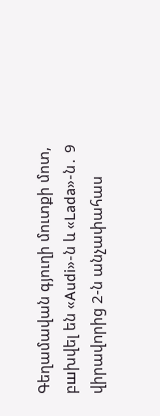Գեղամավան գյուղի մուտքի մոտ, բшխվել են «Audi»-ն և «Lada»-ն․ 9 վիրավnրից 2-ն անչափահաս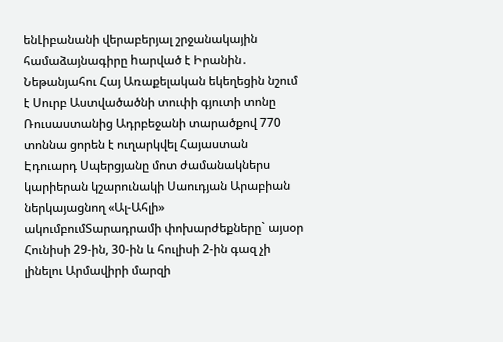ենԼիբանանի վերաբերյալ շրջանակային համաձայնագիրը hարված է Իրանին․ Նեթանյահու Հայ Առաքելական եկեղեցին նշում է Սուրբ Աստվածածնի տուփի գյուտի տոնը Ռուսաստանից Ադրբեջանի տարածքով 770 տոննա ցորեն է ուղարկվել Հայաստան Էդուարդ Սպերցյանը մոտ ժամանակներս կարիերան կշարունակի Սաուդյան Արաբիան ներկայացնող «Ալ-Ահլի» ակումբումՏարադրամի փոխարժեքները` այսօր Հունիսի 29-ին, 30-ին և հուլիսի 2-ին գազ չի լինելու Արմավիրի մարզի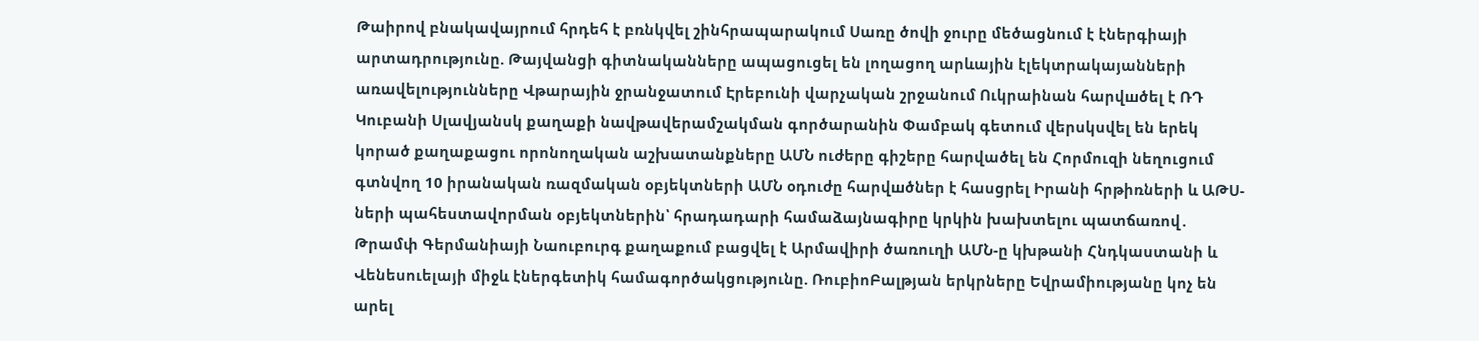Թաիրով բնակավայրում հրդեհ է բռնկվել շինհրապարակում Սառը ծովի ջուրը մեծացնում է էներգիայի արտադրությունը. Թայվանցի գիտնականները ապացուցել են լողացող արևային էլեկտրակայանների առավելությունները Վթարային ջրանջատում Էրեբունի վարչական շրջանում Ուկրաինան հարվшծել է ՌԴ Կուբանի Սլավյանսկ քաղաքի նավթավերամշակման գործարանին Փամբակ գետում վերսկսվել են երեկ կորած քաղաքացու որոնողական աշխատանքները ԱՄՆ ուժերը գիշերը հարվածել են Հորմուզի նեղուցում գտնվող 10 իրանական ռազմական օբյեկտների ԱՄՆ օդուժը հարվшծներ է հասցրել Իրանի հրթիռների և ԱԹՍ-ների պահեստավորման օբյեկտներին՝ հրադադարի համաձայնագիրը կրկին խախտելու պատճառով․ Թրամփ Գերմանիայի Նաուբուրգ քաղաքում բացվել է Արմավիրի ծառուղի ԱՄՆ-ը կխթանի Հնդկաստանի և Վենեսուելայի միջև էներգետիկ համագործակցությունը. ՌուբիոԲալթյան երկրները Եվրամիությանը կոչ են արել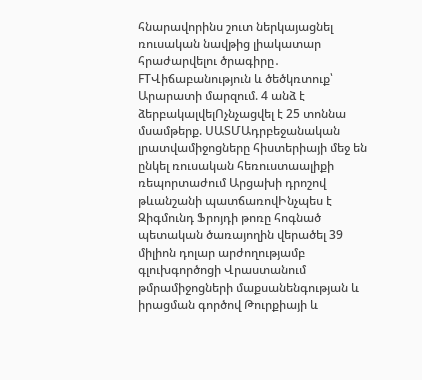հնարավորինս շուտ ներկայացնել ռուսական նավթից լիակատար հրաժարվելու ծրագիրը․ FTՎիճաբանություն և ծեծկռտուք՝ Արարատի մարզում. 4 անձ է ձերբակալվելՈչնչացվել է 25 տոննա մսամթերք. ՍԱՏՄԱդրբեջանական լրատվամիջոցները հիստերիայի մեջ են ընկել ռուսական հեռուստաալիքի ռեպորտաժում Արցախի դրոշով թևանշանի պատճառովԻնչպես է Զիգմունդ Ֆրոյդի թոռը հոգնած պետական ծառայողին վերածել 39 միլիոն դոլար արժողությամբ գլուխգործոցի Վրաստանում թմրամիջոցների մաքսանենգության և իրացման գործով Թուրքիայի և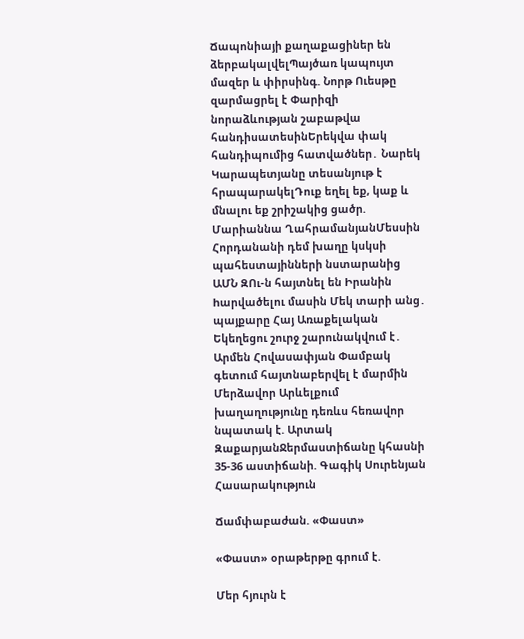Ճապոնիայի քաղաքացիներ են ձերբակալվելՊայծառ կապույտ մազեր և փիրսինգ. Նորթ Ուեսթը զարմացրել է Փարիզի նորաձևության շաբաթվա հանդիսատեսինԵրեկվա փակ հանդիպումից հատվածներ․ Նարեկ Կարապետյանը տեսանյութ է հրապարակելԴուք եղել եք, կաք և մնալու եք շրիշակից ցածր. Մարիաննա ՂահրամանյանՄեսսին Հորդանանի դեմ խաղը կսկսի պահեստայինների նստարանից ԱՄՆ ԶՈւ-ն հայտնել են Իրանին hարվածելու մասին Մեկ տարի անց․ պայքարը Հայ Առաքելական Եկեղեցու շուրջ շարունակվում է․ Արմեն Հովասափյան Փամբակ գետում հայտնաբերվել է մարմին Մերձավոր Արևելքում խաղաղությունը դեռևս հեռավոր նպատակ է. Արտակ ԶաքարյանՋերմաստիճանը կհասնի 35-36 աստիճանի. Գագիկ Սուրենյան
Հասարակություն

Ճամփաբաժան. «Փաստ»

«Փաստ» օրաթերթը գրում է.

Մեր հյուրն է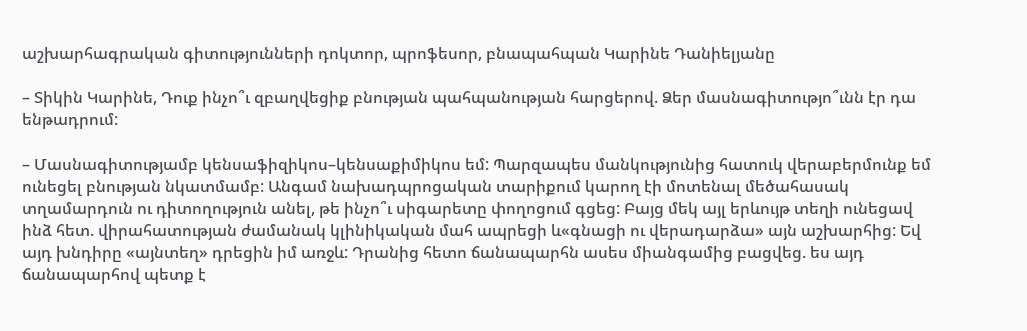աշխարհագրական գիտությունների դոկտոր, պրոֆեսոր, բնապահպան Կարինե Դանիելյանը

– Տիկին Կարինե, Դուք ինչո՞ւ զբաղվեցիք բնության պահպանության հարցերով. Ձեր մասնագիտությո՞ւնն էր դա ենթադրում:

– Մասնագիտությամբ կենսաֆիզիկոս–կենսաքիմիկոս եմ: Պարզապես մանկությունից հատուկ վերաբերմունք եմ ունեցել բնության նկատմամբ: Անգամ նախադպրոցական տարիքում կարող էի մոտենալ մեծահասակ տղամարդուն ու դիտողություն անել, թե ինչո՞ւ սիգարետը փողոցում գցեց: Բայց մեկ այլ երևույթ տեղի ունեցավ ինձ հետ. վիրահատության ժամանակ կլինիկական մահ ապրեցի և«գնացի ու վերադարձա» այն աշխարհից: Եվ այդ խնդիրը «այնտեղ» դրեցին իմ առջև: Դրանից հետո ճանապարհն ասես միանգամից բացվեց. ես այդ ճանապարհով պետք է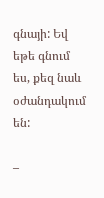գնայի: Եվ եթե գնում ես, քեզ նաև օժանդակում են:

–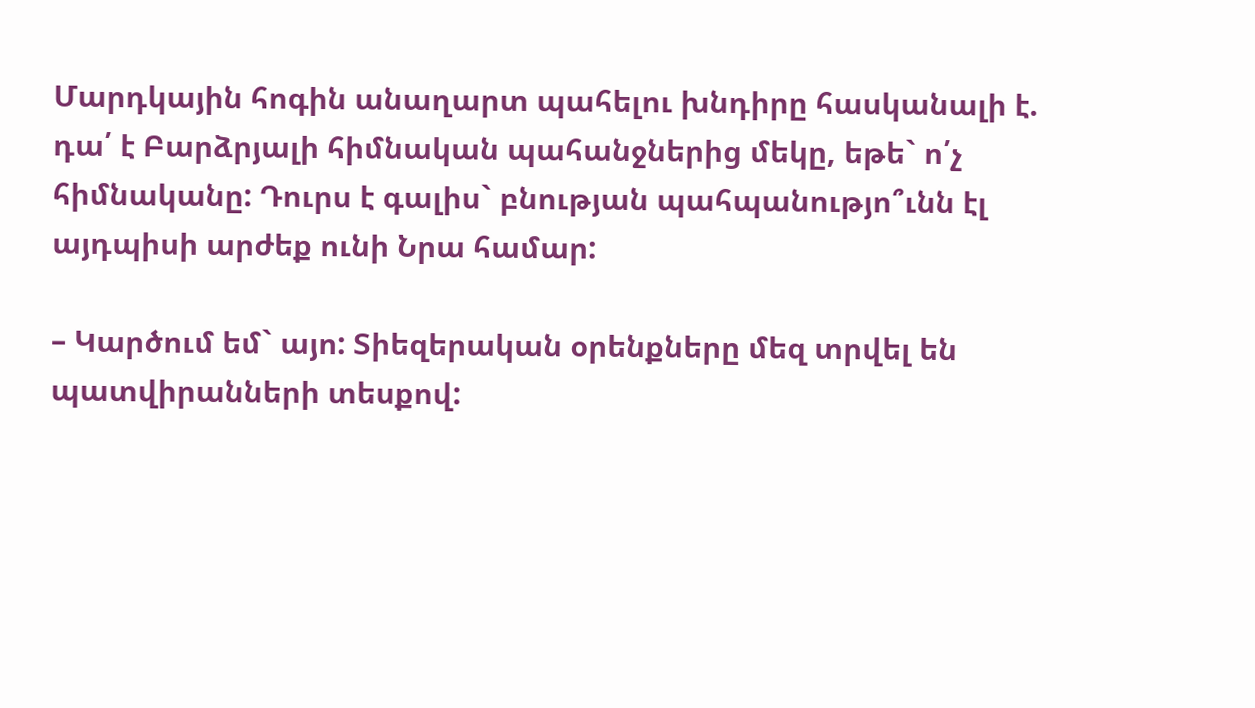Մարդկային հոգին անաղարտ պահելու խնդիրը հասկանալի է. դա՛ է Բարձրյալի հիմնական պահանջներից մեկը, եթե` ո՛չ հիմնականը: Դուրս է գալիս` բնության պահպանությո՞ւնն էլ այդպիսի արժեք ունի Նրա համար:

– Կարծում եմ` այո: Տիեզերական օրենքները մեզ տրվել են պատվիրանների տեսքով: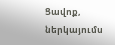Ցավոք, ներկայումս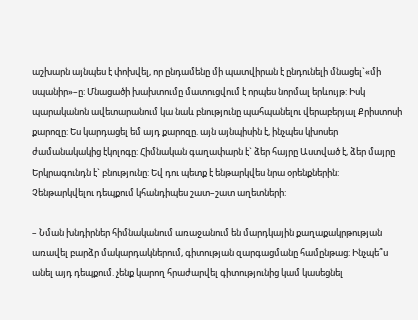աշխարն այնպես է փոխվել, որ ընդամենը մի պատվիրան է ընդունելի մնացել`«մի սպանիր»–ը: Մնացածի խախտումը մատուցվում է որպես նորմալ երևույթ: Իսկ պարականոն ավետարանում կա նաև բնությունը պահպանելու վերաբերյալ Քրիստոսի քարոզը: Ես կարդացել եմ այդ քարոզը. այն այնպիսին է, ինչպես կխոսեր ժամանակակից էկոլոգը: Հիմնական գաղափարն է` ձեր հայրը Աստված է, ձեր մայրը Երկրագունդն է` բնությունը: Եվ դու պետք է ենթարկվես նրա օրենքներին: Չենթարկվելու դեպքում կհանդիպես շատ–շատ աղետների:

– Նման խնդիրներ հիմնականում առաջանում են մարդկային քաղաքակրթության առավել բարձր մակարդակներում, գիտության զարգացմանը համընթաց: Ինչպե՞ս անել այդ դեպքում. չենք կարող հրաժարվել գիտությունից կամ կասեցնել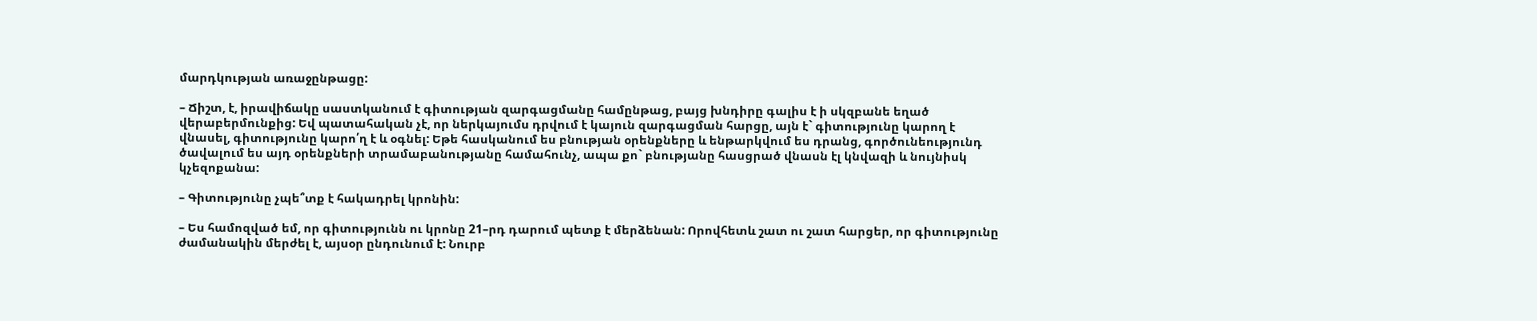մարդկության առաջընթացը:

– Ճիշտ, է, իրավիճակը սաստկանում է գիտության զարգացմանը համընթաց, բայց խնդիրը գալիս է ի սկզբանե եղած վերաբերմունքից: Եվ պատահական չէ, որ ներկայումս դրվում է կայուն զարգացման հարցը, այն է` գիտությունը կարող է վնասել, գիտությունը կարո՛ղ է և օգնել: Եթե հասկանում ես բնության օրենքները և ենթարկվում ես դրանց, գործունեությունդ ծավալում ես այդ օրենքների տրամաբանությանը համահունչ, ապա քո` բնությանը հասցրած վնասն էլ կնվազի և նույնիսկ կչեզոքանա:

– Գիտությունը չպե՞տք է հակադրել կրոնին:

– Ես համոզված եմ, որ գիտությունն ու կրոնը 21–րդ դարում պետք է մերձենան: Որովհետև շատ ու շատ հարցեր, որ գիտությունը ժամանակին մերժել է, այսօր ընդունում է: Նուրբ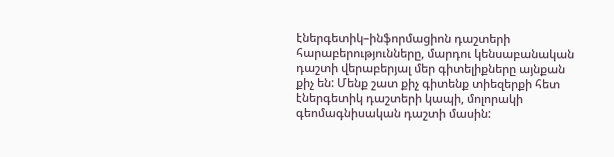էներգետիկ–ինֆորմացիոն դաշտերի հարաբերությունները, մարդու կենսաբանական դաշտի վերաբերյալ մեր գիտելիքները այնքան քիչ են: Մենք շատ քիչ գիտենք տիեզերքի հետ էներգետիկ դաշտերի կապի, մոլորակի գեոմագնիսական դաշտի մասին: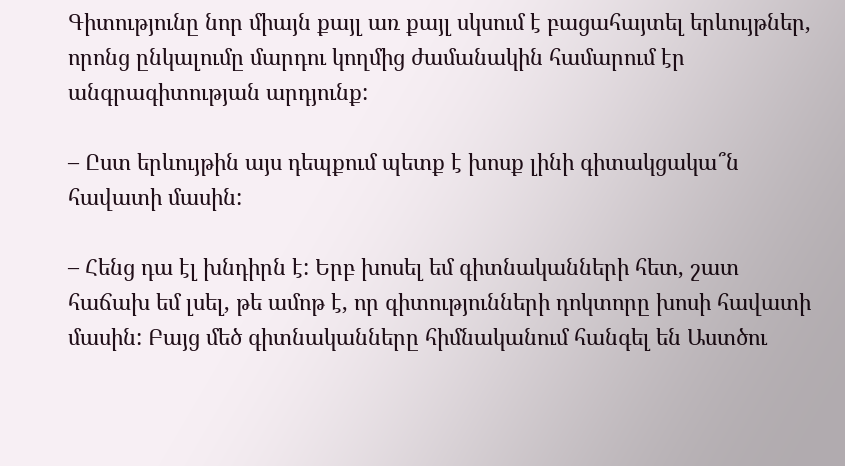Գիտությունը նոր միայն քայլ առ քայլ սկսում է բացահայտել երևույթներ, որոնց ընկալումը մարդու կողմից ժամանակին համարում էր անգրագիտության արդյունք:

– Ըստ երևույթին այս դեպքում պետք է խոսք լինի գիտակցակա՞ն հավատի մասին:

– Հենց դա էլ խնդիրն է: Երբ խոսել եմ գիտնականների հետ, շատ հաճախ եմ լսել, թե ամոթ է, որ գիտությունների դոկտորը խոսի հավատի մասին: Բայց մեծ գիտնականները հիմնականում հանգել են Աստծու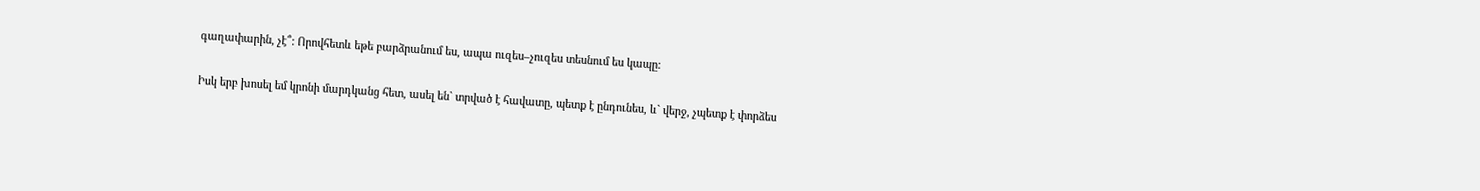գաղափարին, չէ՞: Որովհետև եթե բարձրանում ես, ապա ուզես–չուզես տեսնում ես կապը:

Իսկ երբ խոսել եմ կրոնի մարդկանց հետ, ասել են` տրված է հավատը, պետք է ընդունես, և` վերջ, չպետք է փորձես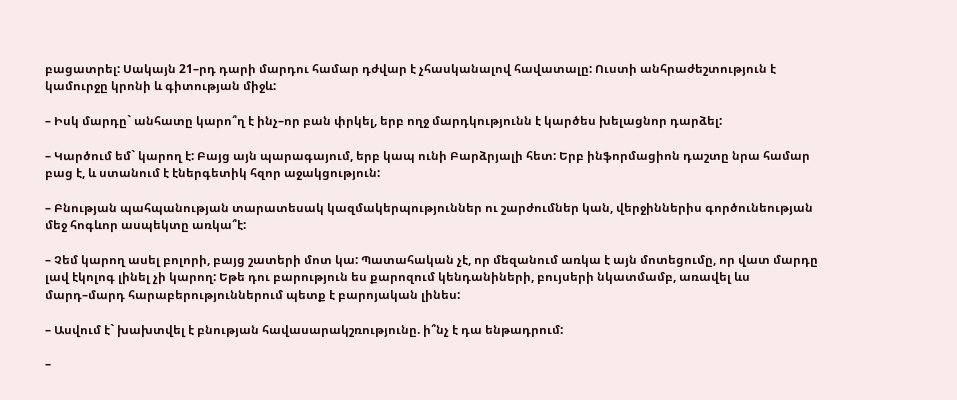բացատրել: Սակայն 21–րդ դարի մարդու համար դժվար է չհասկանալով հավատալը: Ուստի անհրաժեշտություն է կամուրջը կրոնի և գիտության միջև:

– Իսկ մարդը` անհատը կարո՞ղ է ինչ–որ բան փրկել, երբ ողջ մարդկությունն է կարծես խելացնոր դարձել:

– Կարծում եմ` կարող է: Բայց այն պարագայում, երբ կապ ունի Բարձրյալի հետ: Երբ ինֆորմացիոն դաշտը նրա համար բաց է, և ստանում է էներգետիկ հզոր աջակցություն:

– Բնության պահպանության տարատեսակ կազմակերպություններ ու շարժումներ կան, վերջիններիս գործունեության մեջ հոգևոր ասպեկտը առկա՞է:

– Չեմ կարող ասել բոլորի, բայց շատերի մոտ կա: Պատահական չէ, որ մեզանում առկա է այն մոտեցումը, որ վատ մարդը լավ էկոլոգ լինել չի կարող: Եթե դու բարություն ես քարոզում կենդանիների, բույսերի նկատմամբ, առավել ևս մարդ–մարդ հարաբերություններում պետք է բարոյական լինես:

– Ասվում է` խախտվել է բնության հավասարակշռությունը. ի՞նչ է դա ենթադրում:

–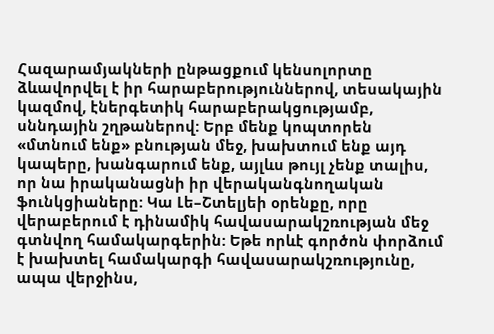Հազարամյակների ընթացքում կենսոլորտը ձևավորվել է իր հարաբերություններով, տեսակային կազմով, էներգետիկ հարաբերակցությամբ, սննդային շղթաներով: Երբ մենք կոպտորեն «մտնում ենք» բնության մեջ, խախտում ենք այդ կապերը, խանգարում ենք, այլևս թույլ չենք տալիս, որ նա իրականացնի իր վերականգնողական ֆունկցիաները: Կա Լե–Շտելյեի օրենքը, որը վերաբերում է դինամիկ հավասարակշռության մեջ գտնվող համակարգերին: Եթե որևէ գործոն փորձում է խախտել համակարգի հավասարակշռությունը, ապա վերջինս,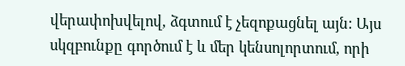վերափոխվելով, ձգտում է չեզոքացնել այն: Այս սկզբունքը գործում է և մեր կենսոլորտում, որի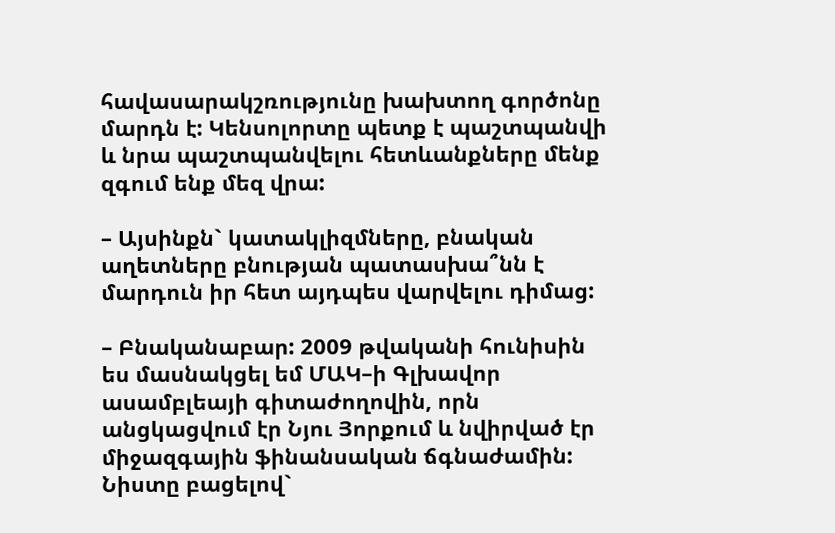հավասարակշռությունը խախտող գործոնը մարդն է: Կենսոլորտը պետք է պաշտպանվի և նրա պաշտպանվելու հետևանքները մենք զգում ենք մեզ վրա:

– Այսինքն` կատակլիզմները, բնական աղետները բնության պատասխա՞նն է մարդուն իր հետ այդպես վարվելու դիմաց:

– Բնականաբար: 2009 թվականի հունիսին ես մասնակցել եմ ՄԱԿ–ի Գլխավոր ասամբլեայի գիտաժողովին, որն անցկացվում էր Նյու Յորքում և նվիրված էր միջազգային ֆինանսական ճգնաժամին: Նիստը բացելով`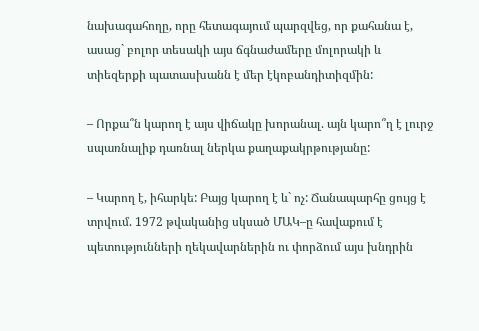նախագահողը, որը հետագայում պարզվեց, որ քահանա է, ասաց` բոլոր տեսակի այս ճգնաժամերը մոլորակի և տիեզերքի պատասխանն է մեր էկոբանդիտիզմին:

– Որքա՞ն կարող է այս վիճակը խորանալ. այն կարո՞ղ է լուրջ սպառնալիք դառնալ ներկա քաղաքակրթությանը:

– Կարող է, իհարկե: Բայց կարող է և` ոչ: Ճանապարհը ցույց է տրվում. 1972 թվականից սկսած ՄԱԿ–ը հավաքում է պետությունների ղեկավարներին ու փորձում այս խնդրին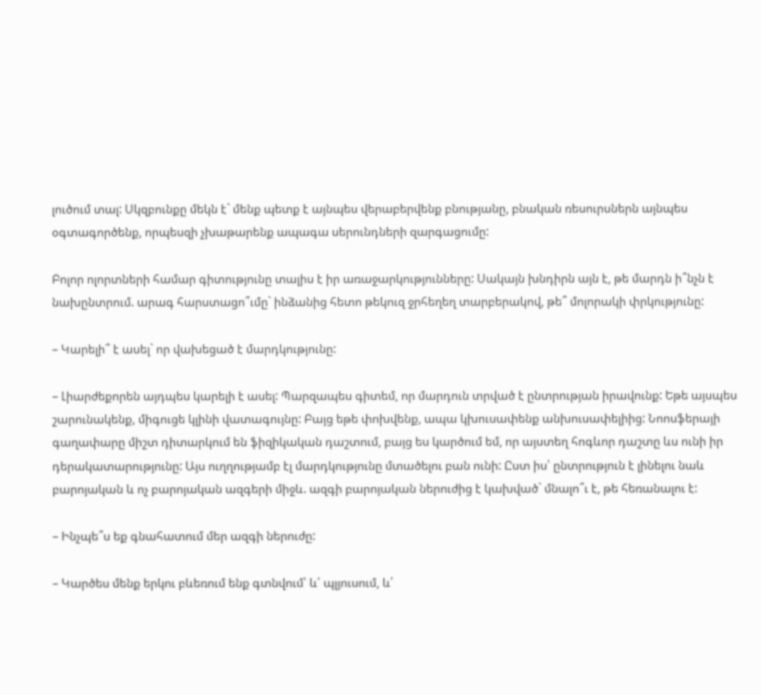լուծում տալ: Սկզբունքը մեկն է` մենք պետք է այնպես վերաբերվենք բնությանը, բնական ռեսուրսներն այնպես օգտագործենք, որպեսզի չխաթարենք ապագա սերունդների զարգացումը:

Բոլոր ոլորտների համար գիտությունը տալիս է իր առաջարկությունները: Սակայն խնդիրն այն է, թե մարդն ի՞նչն է նախընտրում. արագ հարստացո՞ւմը` ինձանից հետո թեկուզ ջրհեղեղ տարբերակով, թե՞ մոլորակի փրկությունը:

– Կարելի՞ է ասել` որ վախեցած է մարդկությունը:

– Լիարժեքորեն այդպես կարելի է ասել: Պարզապես գիտեմ, որ մարդուն տրված է ընտրության իրավունք: Եթե այսպես շարունակենք, միգուցե կլինի վատագույնը: Բայց եթե փոխվենք, ապա կխուսափենք անխուսափելիից: Նոոսֆերայի գաղափարը միշտ դիտարկում են ֆիզիկական դաշտում, բայց ես կարծում եմ, որ այստեղ հոգևոր դաշտը ևս ունի իր դերակատարությունը: Այս ուղղությամբ էլ մարդկությունը մտածելու բան ունի: Ըստ իս՝ ընտրություն է լինելու նաև բարոյական և ոչ բարոյական ազգերի միջև. ազգի բարոյական ներուժից է կախված` մնալո՞ւ է, թե հեռանալու է:

– Ինչպե՞ս եք գնահատում մեր ազգի ներուժը:

– Կարծես մենք երկու բևեռում ենք գտնվում՝ և՛ պլյուսում, և՛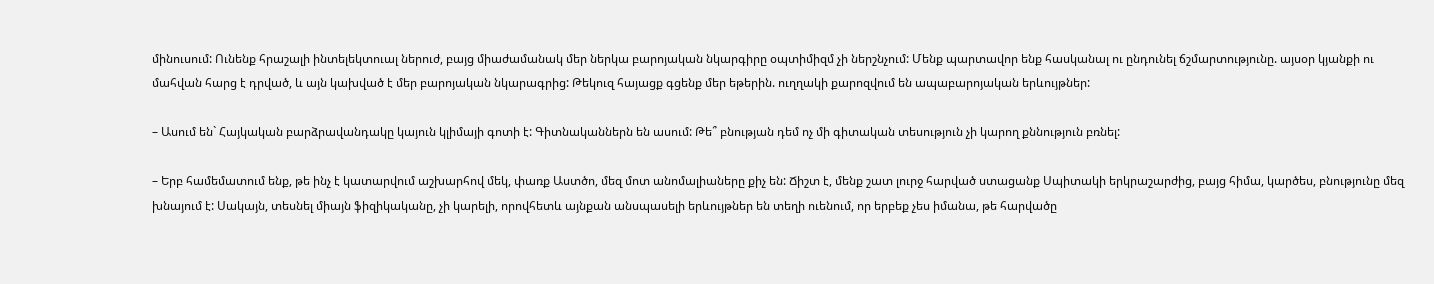մինուսում: Ունենք հրաշալի ինտելեկտուալ ներուժ, բայց միաժամանակ մեր ներկա բարոյական նկարգիրը օպտիմիզմ չի ներշնչում: Մենք պարտավոր ենք հասկանալ ու ընդունել ճշմարտությունը. այսօր կյանքի ու մահվան հարց է դրված, և այն կախված է մեր բարոյական նկարագրից: Թեկուզ հայացք գցենք մեր եթերին. ուղղակի քարոզվում են ապաբարոյական երևույթներ:

– Ասում են` Հայկական բարձրավանդակը կայուն կլիմայի գոտի է: Գիտնականներն են ասում: Թե՞ բնության դեմ ոչ մի գիտական տեսություն չի կարող քննություն բռնել:

– Երբ համեմատում ենք, թե ինչ է կատարվում աշխարհով մեկ, փառք Աստծո, մեզ մոտ անոմալիաները քիչ են: Ճիշտ է, մենք շատ լուրջ հարված ստացանք Սպիտակի երկրաշարժից, բայց հիմա, կարծես, բնությունը մեզ խնայում է: Սակայն, տեսնել միայն ֆիզիկականը, չի կարելի, որովհետև այնքան անսպասելի երևույթներ են տեղի ուենում, որ երբեք չես իմանա, թե հարվածը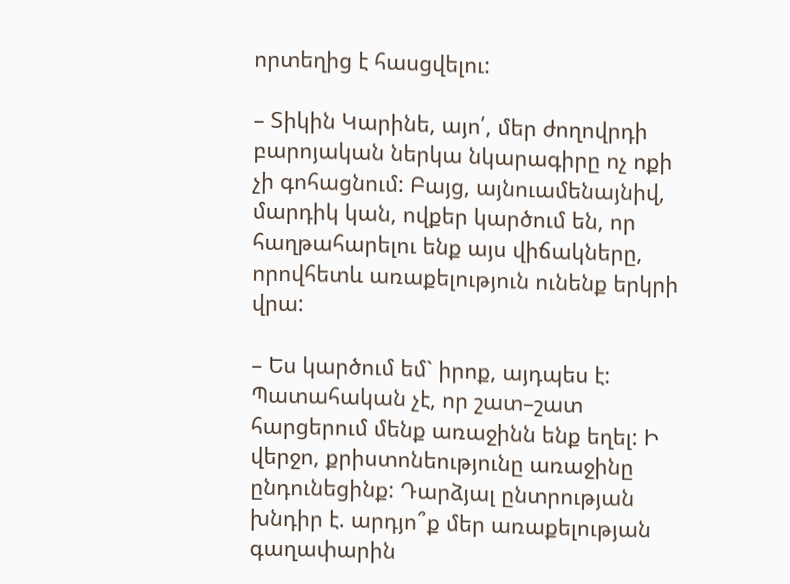որտեղից է հասցվելու:

– Տիկին Կարինե, այո՛, մեր ժողովրդի բարոյական ներկա նկարագիրը ոչ ոքի չի գոհացնում: Բայց, այնուամենայնիվ, մարդիկ կան, ովքեր կարծում են, որ հաղթահարելու ենք այս վիճակները, որովհետև առաքելություն ունենք երկրի վրա:

– Ես կարծում եմ` իրոք, այդպես է: Պատահական չէ, որ շատ–շատ հարցերում մենք առաջինն ենք եղել: Ի վերջո, քրիստոնեությունը առաջինը ընդունեցինք: Դարձյալ ընտրության խնդիր է. արդյո՞ք մեր առաքելության գաղափարին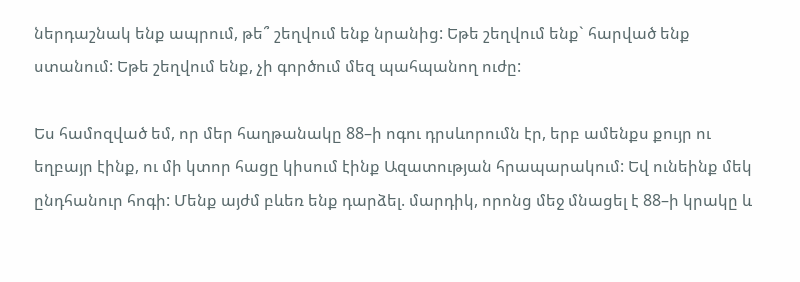ներդաշնակ ենք ապրում, թե՞ շեղվում ենք նրանից: Եթե շեղվում ենք` հարված ենք ստանում: Եթե շեղվում ենք, չի գործում մեզ պահպանող ուժը:

Ես համոզված եմ, որ մեր հաղթանակը 88–ի ոգու դրսևորումն էր, երբ ամենքս քույր ու եղբայր էինք, ու մի կտոր հացը կիսում էինք Ազատության հրապարակում: Եվ ունեինք մեկ ընդհանուր հոգի: Մենք այժմ բևեռ ենք դարձել. մարդիկ, որոնց մեջ մնացել է 88–ի կրակը և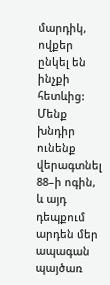մարդիկ, ովքեր ընկել են ինչքի հետևից: Մենք խնդիր ունենք վերագտնել 88–ի ոգին, և այդ դեպքում արդեն մեր ապագան պայծառ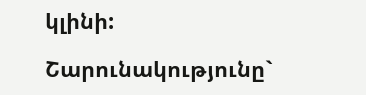կլինի:

Շարունակությունը`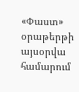«Փաստ» օրաթերթի այսօրվա համարում